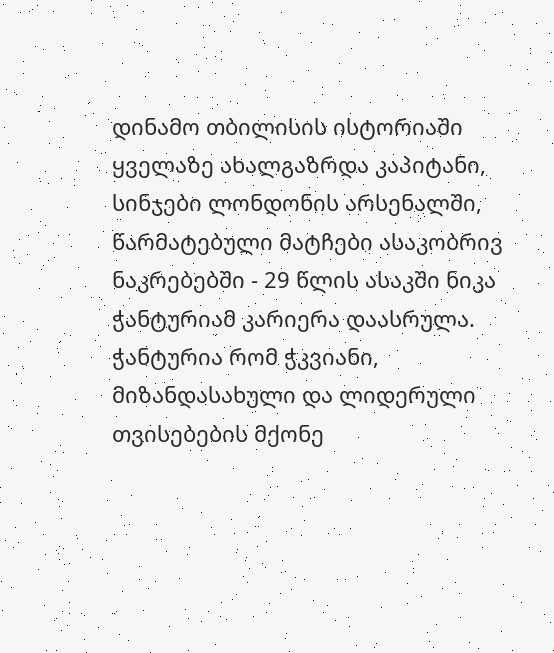დინამო თბილისის ისტორიაში ყველაზე ახალგაზრდა კაპიტანი, სინჯები ლონდონის არსენალში, წარმატებული მატჩები ასაკობრივ ნაკრებებში - 29 წლის ასაკში ნიკა ჭანტურიამ კარიერა დაასრულა.
ჭანტურია რომ ჭკვიანი, მიზანდასახული და ლიდერული თვისებების მქონე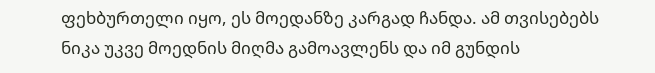ფეხბურთელი იყო, ეს მოედანზე კარგად ჩანდა. ამ თვისებებს ნიკა უკვე მოედნის მიღმა გამოავლენს და იმ გუნდის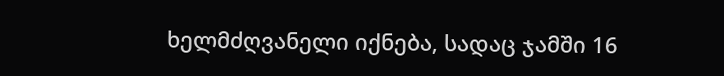ხელმძღვანელი იქნება, სადაც ჯამში 16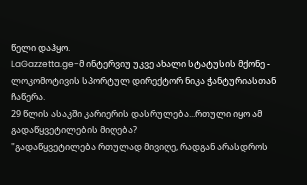წელი დაჰყო.
LaGazzetta.ge-მ ინტერვიუ უკვე ახალი სტატუსის მქონე - ლოკომოტივის სპორტულ დირექტორ ნიკა ჭანტურიასთან ჩაწერა.
29 წლის ასაკში კარიერის დასრულება...რთული იყო ამ გადაწყვეტილების მიღება?
"გადაწყვეტილება რთულად მივიღე, რადგან არასდროს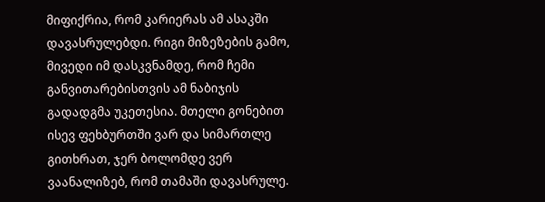მიფიქრია, რომ კარიერას ამ ასაკში დავასრულებდი. რიგი მიზეზების გამო, მივედი იმ დასკვნამდე, რომ ჩემი განვითარებისთვის ამ ნაბიჯის გადადგმა უკეთესია. მთელი გონებით ისევ ფეხბურთში ვარ და სიმართლე გითხრათ, ჯერ ბოლომდე ვერ ვაანალიზებ, რომ თამაში დავასრულე.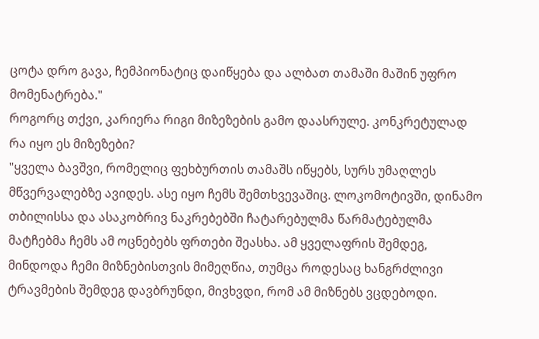ცოტა დრო გავა, ჩემპიონატიც დაიწყება და ალბათ თამაში მაშინ უფრო მომენატრება."
როგორც თქვი, კარიერა რიგი მიზეზების გამო დაასრულე. კონკრეტულად რა იყო ეს მიზეზები?
"ყველა ბავშვი, რომელიც ფეხბურთის თამაშს იწყებს, სურს უმაღლეს მწვერვალებზე ავიდეს. ასე იყო ჩემს შემთხვევაშიც. ლოკომოტივში, დინამო თბილისსა და ასაკობრივ ნაკრებებში ჩატარებულმა წარმატებულმა მატჩებმა ჩემს ამ ოცნებებს ფრთები შეასხა. ამ ყველაფრის შემდეგ, მინდოდა ჩემი მიზნებისთვის მიმეღწია, თუმცა როდესაც ხანგრძლივი ტრავმების შემდეგ დავბრუნდი, მივხვდი, რომ ამ მიზნებს ვცდებოდი.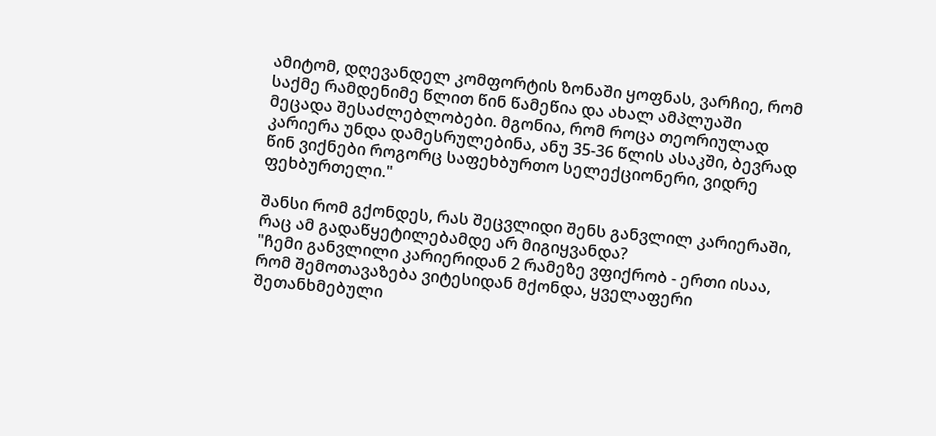ამიტომ, დღევანდელ კომფორტის ზონაში ყოფნას, ვარჩიე, რომ საქმე რამდენიმე წლით წინ წამეწია და ახალ ამპლუაში მეცადა შესაძლებლობები. მგონია, რომ როცა თეორიულად კარიერა უნდა დამესრულებინა, ანუ 35-36 წლის ასაკში, ბევრად წინ ვიქნები როგორც საფეხბურთო სელექციონერი, ვიდრე ფეხბურთელი."

შანსი რომ გქონდეს, რას შეცვლიდი შენს განვლილ კარიერაში, რაც ამ გადაწყეტილებამდე არ მიგიყვანდა?
"ჩემი განვლილი კარიერიდან 2 რამეზე ვფიქრობ - ერთი ისაა, რომ შემოთავაზება ვიტესიდან მქონდა, ყველაფერი შეთანხმებული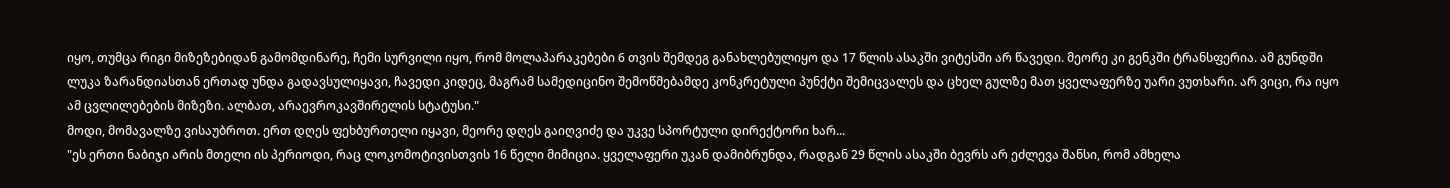იყო, თუმცა რიგი მიზეზებიდან გამომდინარე, ჩემი სურვილი იყო, რომ მოლაპარაკებები 6 თვის შემდეგ განახლებულიყო და 17 წლის ასაკში ვიტესში არ წავედი. მეორე კი გენკში ტრანსფერია. ამ გუნდში ლუკა ზარანდიასთან ერთად უნდა გადავსულიყავი, ჩავედი კიდეც, მაგრამ სამედიცინო შემოწმებამდე კონკრეტული პუნქტი შემიცვალეს და ცხელ გულზე მათ ყველაფერზე უარი ვუთხარი. არ ვიცი, რა იყო ამ ცვლილებების მიზეზი. ალბათ, არაევროკავშირელის სტატუსი."
მოდი, მომავალზე ვისაუბროთ. ერთ დღეს ფეხბურთელი იყავი, მეორე დღეს გაიღვიძე და უკვე სპორტული დირექტორი ხარ...
"ეს ერთი ნაბიჯი არის მთელი ის პერიოდი, რაც ლოკომოტივისთვის 16 წელი მიმიცია. ყველაფერი უკან დამიბრუნდა, რადგან 29 წლის ასაკში ბევრს არ ეძლევა შანსი, რომ ამხელა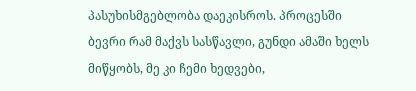პასუხისმგებლობა დაეკისროს. პროცესში ბევრი რამ მაქვს სასწავლი, გუნდი ამაში ხელს მიწყობს, მე კი ჩემი ხედვები,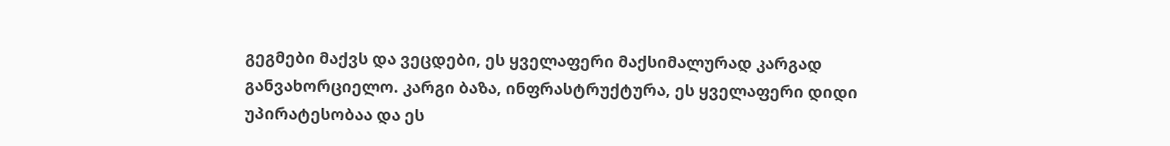გეგმები მაქვს და ვეცდები, ეს ყველაფერი მაქსიმალურად კარგად განვახორციელო. კარგი ბაზა, ინფრასტრუქტურა, ეს ყველაფერი დიდი უპირატესობაა და ეს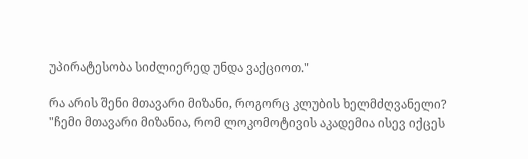უპირატესობა სიძლიერედ უნდა ვაქციოთ."

რა არის შენი მთავარი მიზანი, როგორც კლუბის ხელმძღვანელი?
"ჩემი მთავარი მიზანია, რომ ლოკომოტივის აკადემია ისევ იქცეს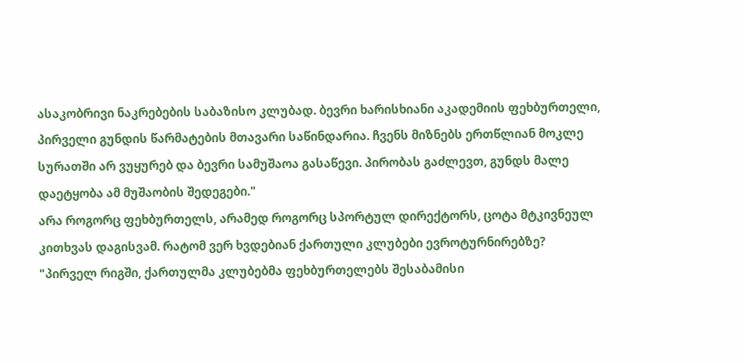ასაკობრივი ნაკრებების საბაზისო კლუბად. ბევრი ხარისხიანი აკადემიის ფეხბურთელი, პირველი გუნდის წარმატების მთავარი საწინდარია. ჩვენს მიზნებს ერთწლიან მოკლე სურათში არ ვუყურებ და ბევრი სამუშაოა გასაწევი. პირობას გაძლევთ, გუნდს მალე დაეტყობა ამ მუშაობის შედეგები."
არა როგორც ფეხბურთელს, არამედ როგორც სპორტულ დირექტორს, ცოტა მტკივნეულ კითხვას დაგისვამ. რატომ ვერ ხვდებიან ქართული კლუბები ევროტურნირებზე?
"პირველ რიგში, ქართულმა კლუბებმა ფეხბურთელებს შესაბამისი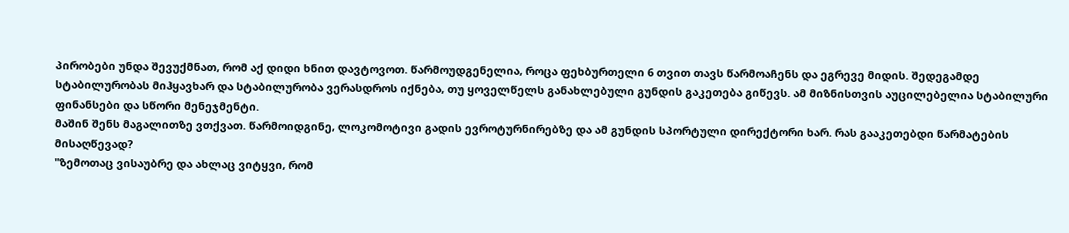პირობები უნდა შევუქმნათ, რომ აქ დიდი ხნით დავტოვოთ. წარმოუდგენელია, როცა ფეხბურთელი 6 თვით თავს წარმოაჩენს და ეგრევე მიდის. შედეგამდე სტაბილურობას მიჰყავხარ და სტაბილურობა ვერასდროს იქნება, თუ ყოველწელს განახლებული გუნდის გაკეთება გიწევს. ამ მიზნისთვის აუცილებელია სტაბილური ფინანსები და სწორი მენეჯმენტი.
მაშინ შენს მაგალითზე ვთქვათ. წარმოიდგინე, ლოკომოტივი გადის ევროტურნირებზე და ამ გუნდის სპორტული დირექტორი ხარ. რას გააკეთებდი წარმატების მისაღწევად?
"ზემოთაც ვისაუბრე და ახლაც ვიტყვი, რომ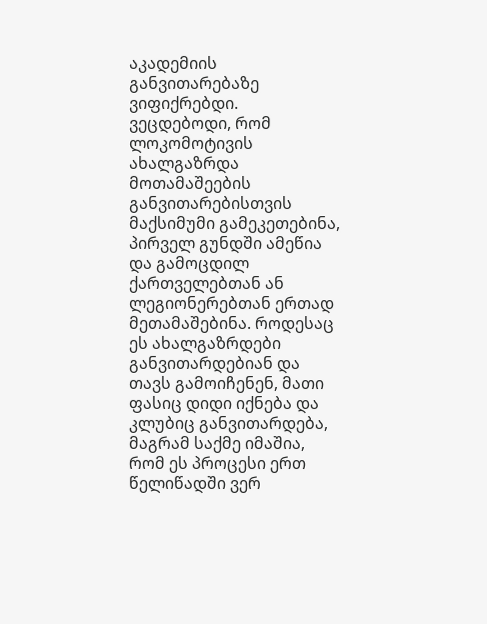აკადემიის განვითარებაზე ვიფიქრებდი. ვეცდებოდი, რომ ლოკომოტივის ახალგაზრდა მოთამაშეების განვითარებისთვის მაქსიმუმი გამეკეთებინა, პირველ გუნდში ამეწია და გამოცდილ ქართველებთან ან ლეგიონერებთან ერთად მეთამაშებინა. როდესაც ეს ახალგაზრდები განვითარდებიან და თავს გამოიჩენენ, მათი ფასიც დიდი იქნება და კლუბიც განვითარდება, მაგრამ საქმე იმაშია, რომ ეს პროცესი ერთ წელიწადში ვერ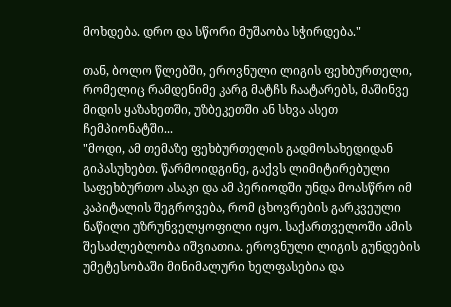მოხდება. დრო და სწორი მუშაობა სჭირდება."

თან, ბოლო წლებში, ეროვნული ლიგის ფეხბურთელი, რომელიც რამდენიმე კარგ მატჩს ჩაატარებს, მაშინვე მიდის ყაზახეთში, უზბეკეთში ან სხვა ასეთ ჩემპიონატში...
"მოდი, ამ თემაზე ფეხბურთელის გადმოსახედიდან გიპასუხებთ. წარმოიდგინე, გაქვს ლიმიტირებული საფეხბურთო ასაკი და ამ პერიოდში უნდა მოასწრო იმ კაპიტალის შეგროვება, რომ ცხოვრების გარკვეული ნაწილი უზრუნველყოფილი იყო. საქართველოში ამის შესაძლებლობა იშვიათია. ეროვნული ლიგის გუნდების უმეტესობაში მინიმალური ხელფასებია და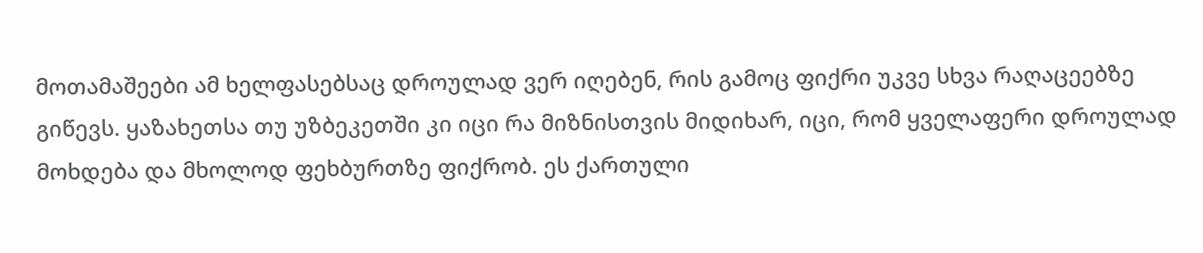მოთამაშეები ამ ხელფასებსაც დროულად ვერ იღებენ, რის გამოც ფიქრი უკვე სხვა რაღაცეებზე გიწევს. ყაზახეთსა თუ უზბეკეთში კი იცი რა მიზნისთვის მიდიხარ, იცი, რომ ყველაფერი დროულად მოხდება და მხოლოდ ფეხბურთზე ფიქრობ. ეს ქართული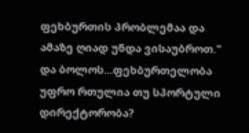ფეხბურთის პრობლემაა და ამაზე ღიად უნდა ვისაუბროთ."
და ბოლოს...ფეხბურთელობა უფრო რთულია თუ სპორტული დირექტორობა?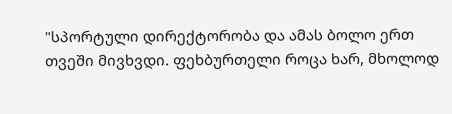"სპორტული დირექტორობა და ამას ბოლო ერთ თვეში მივხვდი. ფეხბურთელი როცა ხარ, მხოლოდ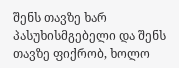შენს თავზე ხარ პასუხისმგებელი და შენს თავზე ფიქრობ, ხოლო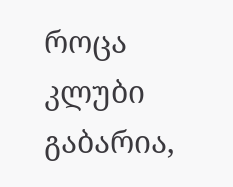როცა კლუბი გაბარია,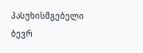პასუხისმგებელი ბევრ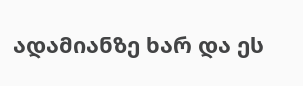ადამიანზე ხარ და ეს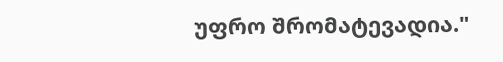უფრო შრომატევადია."